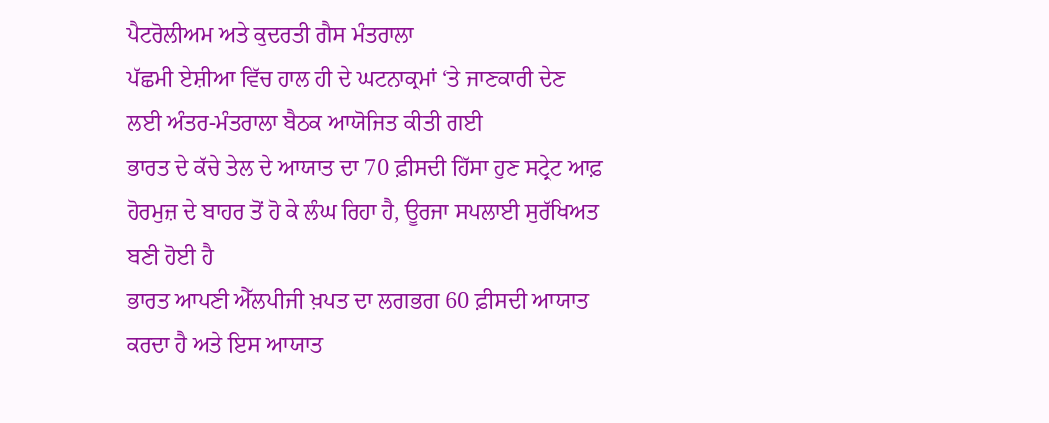ਪੈਟਰੋਲੀਅਮ ਅਤੇ ਕੁਦਰਤੀ ਗੈਸ ਮੰਤਰਾਲਾ
ਪੱਛਮੀ ਏਸ਼ੀਆ ਵਿੱਚ ਹਾਲ ਹੀ ਦੇ ਘਟਨਾਕ੍ਰਮਾਂ ‘ਤੇ ਜਾਣਕਾਰੀ ਦੇਣ ਲਈ ਅੰਤਰ-ਮੰਤਰਾਲਾ ਬੈਠਕ ਆਯੋਜਿਤ ਕੀਤੀ ਗਈ
ਭਾਰਤ ਦੇ ਕੱਚੇ ਤੇਲ ਦੇ ਆਯਾਤ ਦਾ 70 ਫ਼ੀਸਦੀ ਹਿੱਸਾ ਹੁਣ ਸਟ੍ਰੇਟ ਆਫ਼ ਹੋਰਮੁਜ਼ ਦੇ ਬਾਹਰ ਤੋਂ ਹੋ ਕੇ ਲੰਘ ਰਿਹਾ ਹੈ, ਊਰਜਾ ਸਪਲਾਈ ਸੁਰੱਖਿਅਤ ਬਣੀ ਹੋਈ ਹੈ
ਭਾਰਤ ਆਪਣੀ ਐੱਲਪੀਜੀ ਖ਼ਪਤ ਦਾ ਲਗਭਗ 60 ਫ਼ੀਸਦੀ ਆਯਾਤ ਕਰਦਾ ਹੈ ਅਤੇ ਇਸ ਆਯਾਤ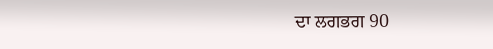ਦਾ ਲਗਭਗ 90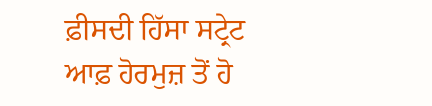ਫ਼ੀਸਦੀ ਹਿੱਸਾ ਸਟ੍ਰੇਟ ਆਫ਼ ਹੋਰਮੁਜ਼ ਤੋਂ ਹੋ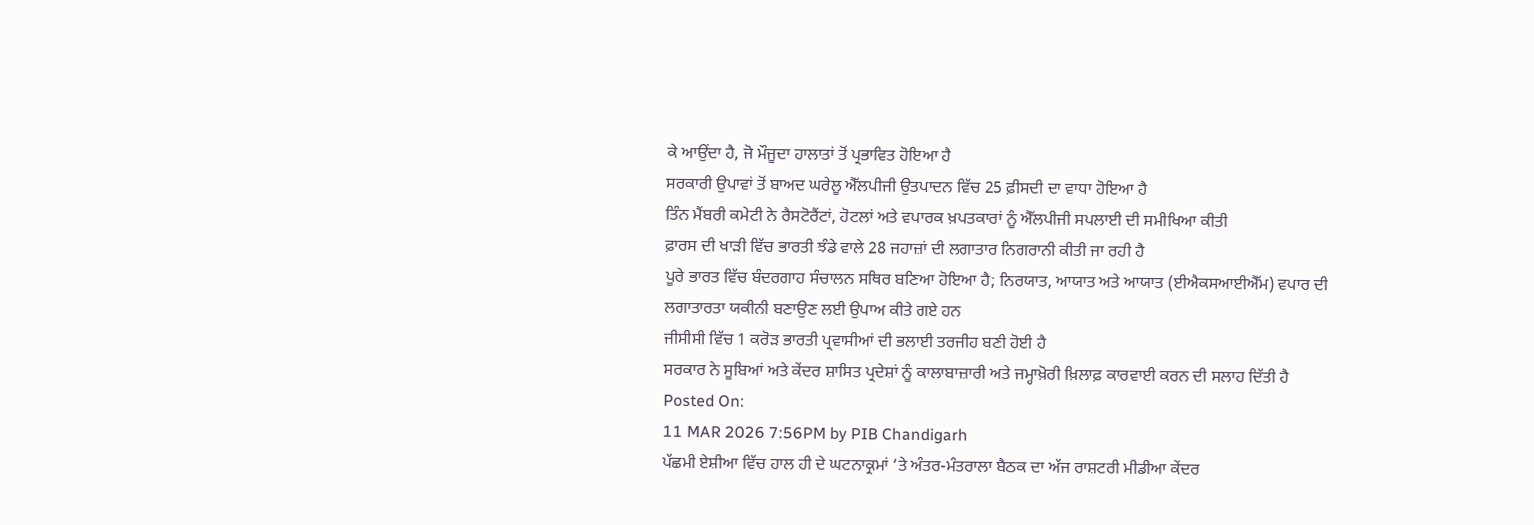ਕੇ ਆਉਂਦਾ ਹੈ, ਜੋ ਮੌਜੂਦਾ ਹਾਲਾਤਾਂ ਤੋਂ ਪ੍ਰਭਾਵਿਤ ਹੋਇਆ ਹੈ
ਸਰਕਾਰੀ ਉਪਾਵਾਂ ਤੋਂ ਬਾਅਦ ਘਰੇਲੂ ਐੱਲਪੀਜੀ ਉਤਪਾਦਨ ਵਿੱਚ 25 ਫ਼ੀਸਦੀ ਦਾ ਵਾਧਾ ਹੋਇਆ ਹੈ
ਤਿੰਨ ਮੈਂਬਰੀ ਕਮੇਟੀ ਨੇ ਰੈਸਟੋਰੈਂਟਾਂ, ਹੋਟਲਾਂ ਅਤੇ ਵਪਾਰਕ ਖ਼ਪਤਕਾਰਾਂ ਨੂੰ ਐੱਲਪੀਜੀ ਸਪਲਾਈ ਦੀ ਸਮੀਖਿਆ ਕੀਤੀ
ਫ਼ਾਰਸ ਦੀ ਖਾੜੀ ਵਿੱਚ ਭਾਰਤੀ ਝੰਡੇ ਵਾਲੇ 28 ਜਹਾਜ਼ਾਂ ਦੀ ਲਗਾਤਾਰ ਨਿਗਰਾਨੀ ਕੀਤੀ ਜਾ ਰਹੀ ਹੈ
ਪੂਰੇ ਭਾਰਤ ਵਿੱਚ ਬੰਦਰਗਾਹ ਸੰਚਾਲਨ ਸਥਿਰ ਬਣਿਆ ਹੋਇਆ ਹੈ; ਨਿਰਯਾਤ, ਆਯਾਤ ਅਤੇ ਆਯਾਤ (ਈਐਕਸਆਈਐੱਮ) ਵਪਾਰ ਦੀ ਲਗਾਤਾਰਤਾ ਯਕੀਨੀ ਬਣਾਉਣ ਲਈ ਉਪਾਅ ਕੀਤੇ ਗਏ ਹਨ
ਜੀਸੀਸੀ ਵਿੱਚ 1 ਕਰੋੜ ਭਾਰਤੀ ਪ੍ਰਵਾਸੀਆਂ ਦੀ ਭਲਾਈ ਤਰਜੀਹ ਬਣੀ ਹੋਈ ਹੈ
ਸਰਕਾਰ ਨੇ ਸੂਬਿਆਂ ਅਤੇ ਕੇਂਦਰ ਸ਼ਾਸਿਤ ਪ੍ਰਦੇਸ਼ਾਂ ਨੂੰ ਕਾਲਾਬਾਜ਼ਾਰੀ ਅਤੇ ਜਮ੍ਹਾਖ਼ੋਰੀ ਖ਼ਿਲਾਫ਼ ਕਾਰਵਾਈ ਕਰਨ ਦੀ ਸਲਾਹ ਦਿੱਤੀ ਹੈ
Posted On:
11 MAR 2026 7:56PM by PIB Chandigarh
ਪੱਛਮੀ ਏਸ਼ੀਆ ਵਿੱਚ ਹਾਲ ਹੀ ਦੇ ਘਟਨਾਕ੍ਰਮਾਂ ‘ਤੇ ਅੰਤਰ-ਮੰਤਰਾਲਾ ਬੈਠਕ ਦਾ ਅੱਜ ਰਾਸ਼ਟਰੀ ਮੀਡੀਆ ਕੇਂਦਰ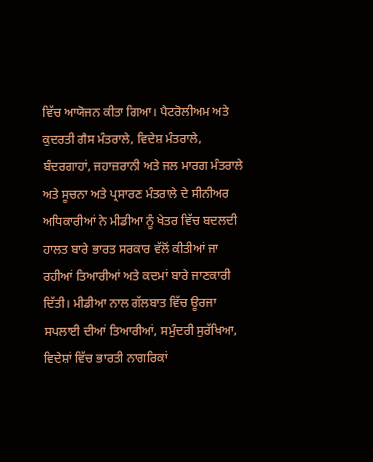ਵਿੱਚ ਆਯੋਜਨ ਕੀਤਾ ਗਿਆ। ਪੈਟਰੋਲੀਅਮ ਅਤੇ ਕੁਦਰਤੀ ਗੈਸ ਮੰਤਰਾਲੇ, ਵਿਦੇਸ਼ ਮੰਤਰਾਲੇ, ਬੰਦਰਗਾਹਾਂ, ਜਹਾਜ਼ਰਾਨੀ ਅਤੇ ਜਲ ਮਾਰਗ ਮੰਤਰਾਲੇ ਅਤੇ ਸੂਚਨਾ ਅਤੇ ਪ੍ਰਸਾਰਣ ਮੰਤਰਾਲੇ ਦੇ ਸੀਨੀਅਰ ਅਧਿਕਾਰੀਆਂ ਨੇ ਮੀਡੀਆ ਨੂੰ ਖੇਤਰ ਵਿੱਚ ਬਦਲਦੀ ਹਾਲਤ ਬਾਰੇ ਭਾਰਤ ਸਰਕਾਰ ਵੱਲੋਂ ਕੀਤੀਆਂ ਜਾ ਰਹੀਆਂ ਤਿਆਰੀਆਂ ਅਤੇ ਕਦਮਾਂ ਬਾਰੇ ਜਾਣਕਾਰੀ ਦਿੱਤੀ। ਮੀਡੀਆ ਨਾਲ ਗੱਲਬਾਤ ਵਿੱਚ ਊਰਜਾ ਸਪਲਾਈ ਦੀਆਂ ਤਿਆਰੀਆਂ, ਸਮੁੰਦਰੀ ਸੁਰੱਖਿਆ, ਵਿਦੇਸ਼ਾਂ ਵਿੱਚ ਭਾਰਤੀ ਨਾਗਰਿਕਾਂ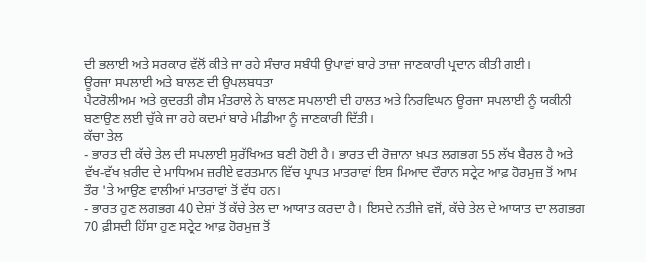ਦੀ ਭਲਾਈ ਅਤੇ ਸਰਕਾਰ ਵੱਲੋਂ ਕੀਤੇ ਜਾ ਰਹੇ ਸੰਚਾਰ ਸਬੰਧੀ ਉਪਾਵਾਂ ਬਾਰੇ ਤਾਜ਼ਾ ਜਾਣਕਾਰੀ ਪ੍ਰਦਾਨ ਕੀਤੀ ਗਈ।
ਊਰਜਾ ਸਪਲਾਈ ਅਤੇ ਬਾਲਣ ਦੀ ਉਪਲਬਧਤਾ
ਪੈਟਰੋਲੀਅਮ ਅਤੇ ਕੁਦਰਤੀ ਗੈਸ ਮੰਤਰਾਲੇ ਨੇ ਬਾਲਣ ਸਪਲਾਈ ਦੀ ਹਾਲਤ ਅਤੇ ਨਿਰਵਿਘਨ ਊਰਜਾ ਸਪਲਾਈ ਨੂੰ ਯਕੀਨੀ ਬਣਾਉਣ ਲਈ ਚੁੱਕੇ ਜਾ ਰਹੇ ਕਦਮਾਂ ਬਾਰੇ ਮੀਡੀਆ ਨੂੰ ਜਾਣਕਾਰੀ ਦਿੱਤੀ।
ਕੱਚਾ ਤੇਲ
- ਭਾਰਤ ਦੀ ਕੱਚੇ ਤੇਲ ਦੀ ਸਪਲਾਈ ਸੁਰੱਖਿਅਤ ਬਣੀ ਹੋਈ ਹੈ। ਭਾਰਤ ਦੀ ਰੋਜ਼ਾਨਾ ਖ਼ਪਤ ਲਗਭਗ 55 ਲੱਖ ਬੈਰਲ ਹੈ ਅਤੇ ਵੱਖ-ਵੱਖ ਖ਼ਰੀਦ ਦੇ ਮਾਧਿਅਮ ਜ਼ਰੀਏ ਵਰਤਮਾਨ ਵਿੱਚ ਪ੍ਰਾਪਤ ਮਾਤਰਾਵਾਂ ਇਸ ਮਿਆਦ ਦੌਰਾਨ ਸਟ੍ਰੇਟ ਆਫ਼ ਹੋਰਮੁਜ਼ ਤੋਂ ਆਮ ਤੌਰ 'ਤੇ ਆਉਣ ਵਾਲੀਆਂ ਮਾਤਰਾਵਾਂ ਤੋਂ ਵੱਧ ਹਨ।
- ਭਾਰਤ ਹੁਣ ਲਗਭਗ 40 ਦੇਸ਼ਾਂ ਤੋਂ ਕੱਚੇ ਤੇਲ ਦਾ ਆਯਾਤ ਕਰਦਾ ਹੈ। ਇਸਦੇ ਨਤੀਜੇ ਵਜੋਂ, ਕੱਚੇ ਤੇਲ ਦੇ ਆਯਾਤ ਦਾ ਲਗਭਗ 70 ਫ਼ੀਸਦੀ ਹਿੱਸਾ ਹੁਣ ਸਟ੍ਰੇਟ ਆਫ਼ ਹੋਰਮੁਜ਼ ਤੋਂ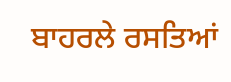ਬਾਹਰਲੇ ਰਸਤਿਆਂ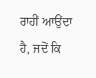ਰਾਹੀਂ ਆਉਂਦਾ ਹੈ, ਜਦੋਂ ਕਿ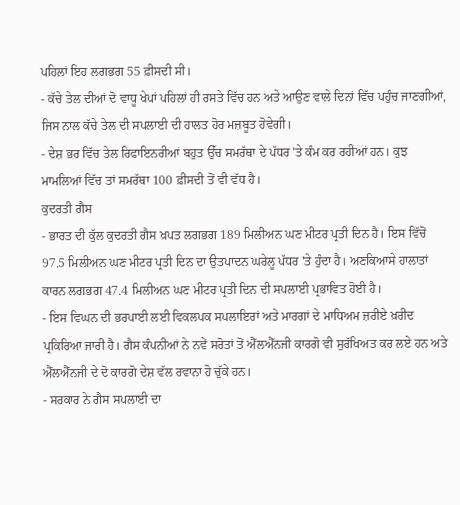ਪਹਿਲਾਂ ਇਹ ਲਗਭਗ 55 ਫ਼ੀਸਦੀ ਸੀ।
- ਕੱਚੇ ਤੇਲ ਦੀਆਂ ਦੋ ਵਾਧੂ ਖੇਪਾਂ ਪਹਿਲਾਂ ਹੀ ਰਸਤੇ ਵਿੱਚ ਹਨ ਅਤੇ ਆਉਣ ਵਾਲੇ ਦਿਨਾਂ ਵਿੱਚ ਪਹੁੰਚ ਜਾਣਗੀਆਂ, ਜਿਸ ਨਾਲ ਕੱਚੇ ਤੇਲ ਦੀ ਸਪਲਾਈ ਦੀ ਹਾਲਤ ਹੋਰ ਮਜ਼ਬੂਤ ਹੋਵੇਗੀ।
- ਦੇਸ਼ ਭਰ ਵਿੱਚ ਤੇਲ ਰਿਫਾਇਨਰੀਆਂ ਬਹੁਤ ਉੱਚ ਸਮਰੱਥਾ ਦੇ ਪੱਧਰ 'ਤੇ ਕੰਮ ਕਰ ਰਹੀਆਂ ਹਨ। ਕੁਝ ਮਾਮਲਿਆਂ ਵਿੱਚ ਤਾਂ ਸਮਰੱਥਾ 100 ਫ਼ੀਸਦੀ ਤੋਂ ਵੀ ਵੱਧ ਹੈ।
ਕੁਦਰਤੀ ਗੈਸ
- ਭਾਰਤ ਦੀ ਕੁੱਲ ਕੁਦਰਤੀ ਗੈਸ ਖ਼ਪਤ ਲਗਭਗ 189 ਮਿਲੀਅਨ ਘਣ ਮੀਟਰ ਪ੍ਰਤੀ ਦਿਨ ਹੈ। ਇਸ ਵਿੱਚੋਂ 97.5 ਮਿਲੀਅਨ ਘਣ ਮੀਟਰ ਪ੍ਰਤੀ ਦਿਨ ਦਾ ਉਤਪਾਦਨ ਘਰੇਲੂ ਪੱਧਰ 'ਤੇ ਹੁੰਦਾ ਹੈ। ਅਣਕਿਆਸੇ ਹਾਲਾਤਾਂ ਕਾਰਨ ਲਗਭਗ 47.4 ਮਿਲੀਅਨ ਘਣ ਮੀਟਰ ਪ੍ਰਤੀ ਦਿਨ ਦੀ ਸਪਲਾਈ ਪ੍ਰਭਾਵਿਤ ਹੋਈ ਹੈ।
- ਇਸ ਵਿਘਨ ਦੀ ਭਰਪਾਈ ਲਈ ਵਿਕਲਪਕ ਸਪਲਾਇਰਾਂ ਅਤੇ ਮਾਰਗਾਂ ਦੇ ਮਾਧਿਅਮ ਜ਼ਰੀਏ ਖ਼ਰੀਦ ਪ੍ਰਕਿਰਿਆ ਜਾਰੀ ਹੈ। ਗੈਸ ਕੰਪਨੀਆਂ ਨੇ ਨਵੇਂ ਸਰੋਤਾਂ ਤੋਂ ਐੱਲਐੱਨਜੀ ਕਾਰਗੋ ਵੀ ਸੁਰੱਖਿਅਤ ਕਰ ਲਏ ਹਨ ਅਤੇ ਐੱਲਐੱਨਜੀ ਦੇ ਦੋ ਕਾਰਗੋ ਦੇਸ਼ ਵੱਲ ਰਵਾਨਾ ਹੋ ਚੁੱਕੇ ਹਨ।
- ਸਰਕਾਰ ਨੇ ਗੈਸ ਸਪਲਾਈ ਦਾ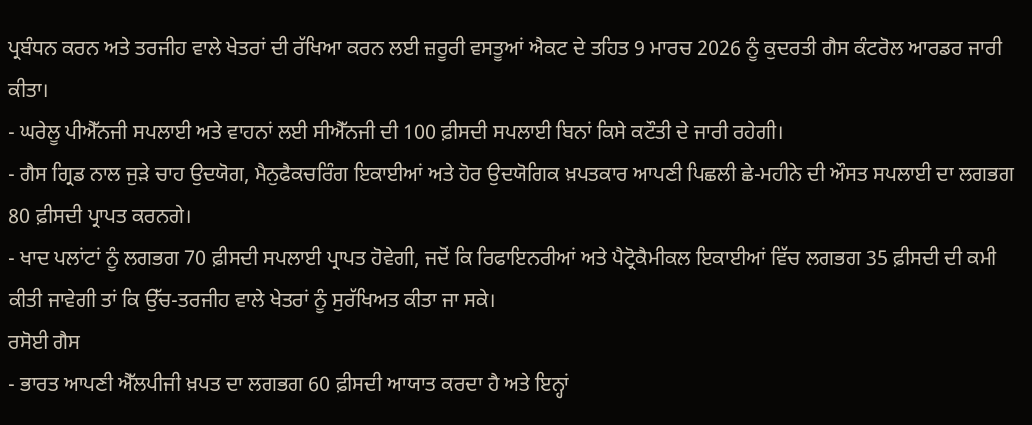ਪ੍ਰਬੰਧਨ ਕਰਨ ਅਤੇ ਤਰਜੀਹ ਵਾਲੇ ਖੇਤਰਾਂ ਦੀ ਰੱਖਿਆ ਕਰਨ ਲਈ ਜ਼ਰੂਰੀ ਵਸਤੂਆਂ ਐਕਟ ਦੇ ਤਹਿਤ 9 ਮਾਰਚ 2026 ਨੂੰ ਕੁਦਰਤੀ ਗੈਸ ਕੰਟਰੋਲ ਆਰਡਰ ਜਾਰੀ ਕੀਤਾ।
- ਘਰੇਲੂ ਪੀਐੱਨਜੀ ਸਪਲਾਈ ਅਤੇ ਵਾਹਨਾਂ ਲਈ ਸੀਐੱਨਜੀ ਦੀ 100 ਫ਼ੀਸਦੀ ਸਪਲਾਈ ਬਿਨਾਂ ਕਿਸੇ ਕਟੌਤੀ ਦੇ ਜਾਰੀ ਰਹੇਗੀ।
- ਗੈਸ ਗ੍ਰਿਡ ਨਾਲ ਜੁੜੇ ਚਾਹ ਉਦਯੋਗ, ਮੈਨੁਫੈਕਚਰਿੰਗ ਇਕਾਈਆਂ ਅਤੇ ਹੋਰ ਉਦਯੋਗਿਕ ਖ਼ਪਤਕਾਰ ਆਪਣੀ ਪਿਛਲੀ ਛੇ-ਮਹੀਨੇ ਦੀ ਔਸਤ ਸਪਲਾਈ ਦਾ ਲਗਭਗ 80 ਫ਼ੀਸਦੀ ਪ੍ਰਾਪਤ ਕਰਨਗੇ।
- ਖਾਦ ਪਲਾਂਟਾਂ ਨੂੰ ਲਗਭਗ 70 ਫ਼ੀਸਦੀ ਸਪਲਾਈ ਪ੍ਰਾਪਤ ਹੋਵੇਗੀ, ਜਦੋਂ ਕਿ ਰਿਫਾਇਨਰੀਆਂ ਅਤੇ ਪੈਟ੍ਰੋਕੈਮੀਕਲ ਇਕਾਈਆਂ ਵਿੱਚ ਲਗਭਗ 35 ਫ਼ੀਸਦੀ ਦੀ ਕਮੀ ਕੀਤੀ ਜਾਵੇਗੀ ਤਾਂ ਕਿ ਉੱਚ-ਤਰਜੀਹ ਵਾਲੇ ਖੇਤਰਾਂ ਨੂੰ ਸੁਰੱਖਿਅਤ ਕੀਤਾ ਜਾ ਸਕੇ।
ਰਸੋਈ ਗੈਸ
- ਭਾਰਤ ਆਪਣੀ ਐੱਲਪੀਜੀ ਖ਼ਪਤ ਦਾ ਲਗਭਗ 60 ਫ਼ੀਸਦੀ ਆਯਾਤ ਕਰਦਾ ਹੈ ਅਤੇ ਇਨ੍ਹਾਂ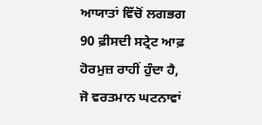ਆਯਾਤਾਂ ਵਿੱਚੋਂ ਲਗਭਗ 90 ਫ਼ੀਸਦੀ ਸਟ੍ਰੇਟ ਆਫ਼ ਹੋਰਮੁਜ਼ ਰਾਹੀਂ ਹੁੰਦਾ ਹੈ, ਜੋ ਵਰਤਮਾਨ ਘਟਨਾਵਾਂ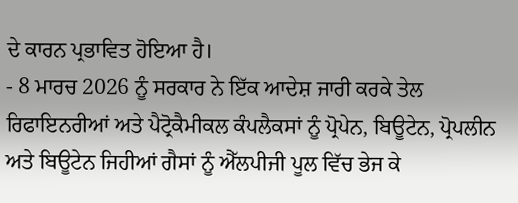ਦੇ ਕਾਰਨ ਪ੍ਰਭਾਵਿਤ ਹੋਇਆ ਹੈ।
- 8 ਮਾਰਚ 2026 ਨੂੰ ਸਰਕਾਰ ਨੇ ਇੱਕ ਆਦੇਸ਼ ਜਾਰੀ ਕਰਕੇ ਤੇਲ ਰਿਫਾਇਨਰੀਆਂ ਅਤੇ ਪੈਟ੍ਰੋਕੈਮੀਕਲ ਕੰਪਲੈਕਸਾਂ ਨੂੰ ਪ੍ਰੋਪੇਨ, ਬਿਊਟੇਨ, ਪ੍ਰੋਪਲੀਨ ਅਤੇ ਬਿਊਟੇਨ ਜਿਹੀਆਂ ਗੈਸਾਂ ਨੂੰ ਐੱਲਪੀਜੀ ਪੂਲ ਵਿੱਚ ਭੇਜ ਕੇ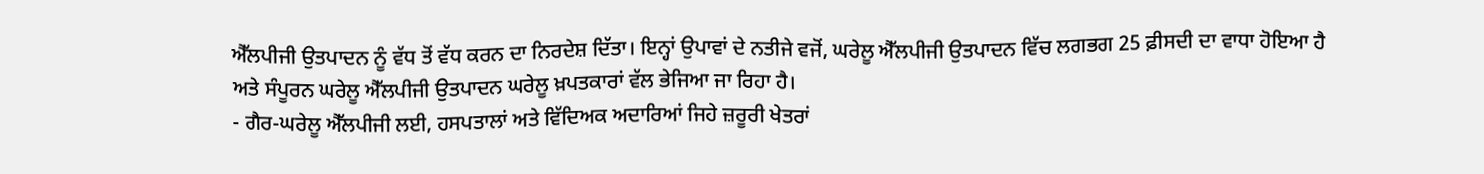ਐੱਲਪੀਜੀ ਉਤਪਾਦਨ ਨੂੰ ਵੱਧ ਤੋਂ ਵੱਧ ਕਰਨ ਦਾ ਨਿਰਦੇਸ਼ ਦਿੱਤਾ। ਇਨ੍ਹਾਂ ਉਪਾਵਾਂ ਦੇ ਨਤੀਜੇ ਵਜੋਂ, ਘਰੇਲੂ ਐੱਲਪੀਜੀ ਉਤਪਾਦਨ ਵਿੱਚ ਲਗਭਗ 25 ਫ਼ੀਸਦੀ ਦਾ ਵਾਧਾ ਹੋਇਆ ਹੈ ਅਤੇ ਸੰਪੂਰਨ ਘਰੇਲੂ ਐੱਲਪੀਜੀ ਉਤਪਾਦਨ ਘਰੇਲੂ ਖ਼ਪਤਕਾਰਾਂ ਵੱਲ ਭੇਜਿਆ ਜਾ ਰਿਹਾ ਹੈ।
- ਗੈਰ-ਘਰੇਲੂ ਐੱਲਪੀਜੀ ਲਈ, ਹਸਪਤਾਲਾਂ ਅਤੇ ਵਿੱਦਿਅਕ ਅਦਾਰਿਆਂ ਜਿਹੇ ਜ਼ਰੂਰੀ ਖੇਤਰਾਂ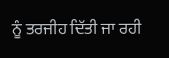ਨੂੰ ਤਰਜੀਹ ਦਿੱਤੀ ਜਾ ਰਹੀ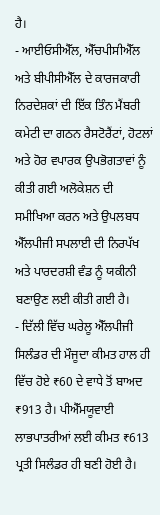ਹੈ।
- ਆਈਓਸੀਐੱਲ, ਐੱਚਪੀਸੀਐੱਲ ਅਤੇ ਬੀਪੀਸੀਐੱਲ ਦੇ ਕਾਰਜਕਾਰੀ ਨਿਰਦੇਸ਼ਕਾਂ ਦੀ ਇੱਕ ਤਿੰਨ ਮੈਂਬਰੀ ਕਮੇਟੀ ਦਾ ਗਠਨ ਰੈਸਟੋਰੈਂਟਾਂ, ਹੋਟਲਾਂ ਅਤੇ ਹੋਰ ਵਪਾਰਕ ਉਪਭੋਗਤਾਵਾਂ ਨੂੰ ਕੀਤੀ ਗਈ ਅਲੋਕੇਸ਼ਨ ਦੀ ਸਮੀਖਿਆ ਕਰਨ ਅਤੇ ਉਪਲਬਧ ਐੱਲਪੀਜੀ ਸਪਲਾਈ ਦੀ ਨਿਰਪੱਖ ਅਤੇ ਪਾਰਦਰਸ਼ੀ ਵੰਡ ਨੂੰ ਯਕੀਨੀ ਬਣਾਉਣ ਲਈ ਕੀਤੀ ਗਈ ਹੈ।
- ਦਿੱਲੀ ਵਿੱਚ ਘਰੇਲੂ ਐੱਲਪੀਜੀ ਸਿਲੰਡਰ ਦੀ ਮੌਜੂਦਾ ਕੀਮਤ ਹਾਲ ਹੀ ਵਿੱਚ ਹੋਏ ₹60 ਦੇ ਵਾਧੇ ਤੋਂ ਬਾਅਦ ₹913 ਹੈ। ਪੀਐੱਮਯੂਵਾਈ ਲਾਭਪਾਤਰੀਆਂ ਲਈ ਕੀਮਤ ₹613 ਪ੍ਰਤੀ ਸਿਲੰਡਰ ਹੀ ਬਣੀ ਹੋਈ ਹੈ।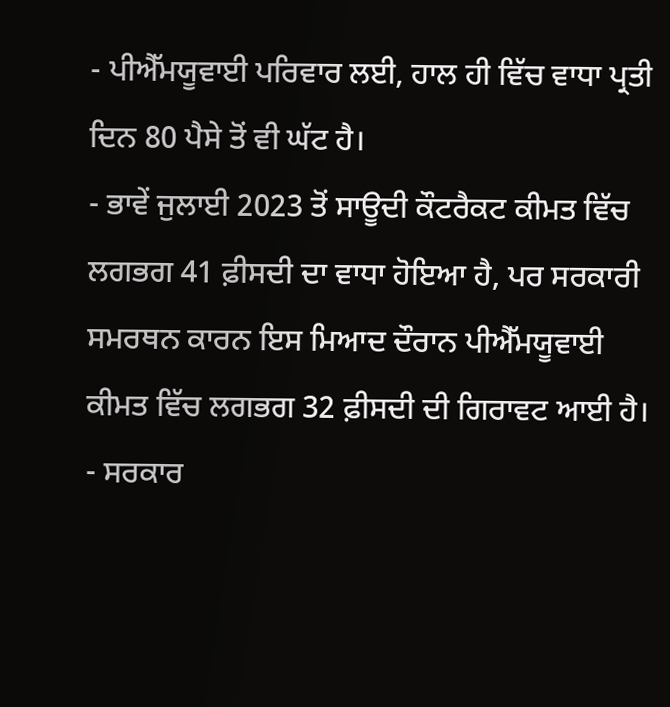- ਪੀਐੱਮਯੂਵਾਈ ਪਰਿਵਾਰ ਲਈ, ਹਾਲ ਹੀ ਵਿੱਚ ਵਾਧਾ ਪ੍ਰਤੀ ਦਿਨ 80 ਪੈਸੇ ਤੋਂ ਵੀ ਘੱਟ ਹੈ।
- ਭਾਵੇਂ ਜੁਲਾਈ 2023 ਤੋਂ ਸਾਊਦੀ ਕੌਟਰੈਕਟ ਕੀਮਤ ਵਿੱਚ ਲਗਭਗ 41 ਫ਼ੀਸਦੀ ਦਾ ਵਾਧਾ ਹੋਇਆ ਹੈ, ਪਰ ਸਰਕਾਰੀ ਸਮਰਥਨ ਕਾਰਨ ਇਸ ਮਿਆਦ ਦੌਰਾਨ ਪੀਐੱਮਯੂਵਾਈ ਕੀਮਤ ਵਿੱਚ ਲਗਭਗ 32 ਫ਼ੀਸਦੀ ਦੀ ਗਿਰਾਵਟ ਆਈ ਹੈ।
- ਸਰਕਾਰ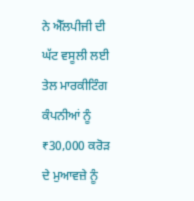ਨੇ ਐੱਲਪੀਜੀ ਦੀ ਘੱਟ ਵਸੂਲੀ ਲਈ ਤੇਲ ਮਾਰਕੀਟਿੰਗ ਕੰਪਨੀਆਂ ਨੂੰ ₹30,000 ਕਰੋੜ ਦੇ ਮੁਆਵਜ਼ੇ ਨੂੰ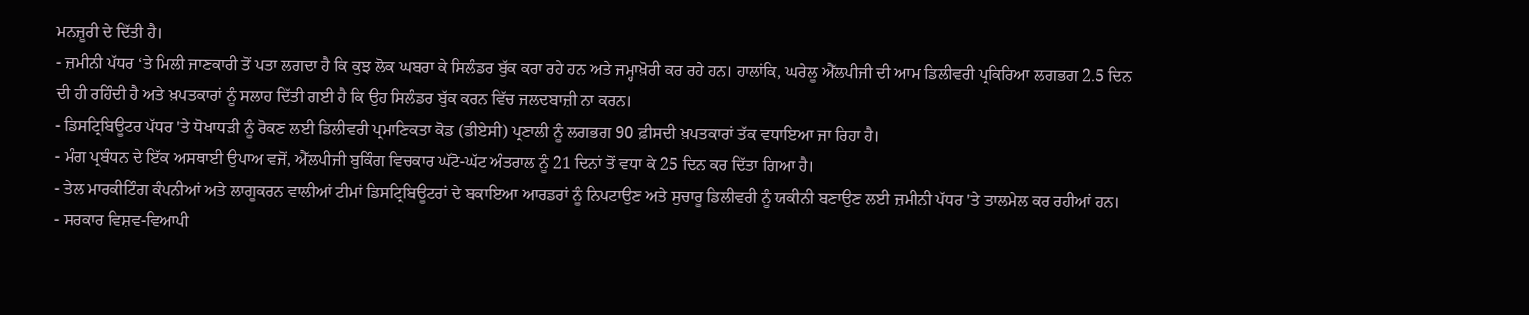ਮਨਜ਼ੂਰੀ ਦੇ ਦਿੱਤੀ ਹੈ।
- ਜ਼ਮੀਨੀ ਪੱਧਰ ‘ਤੇ ਮਿਲੀ ਜਾਣਕਾਰੀ ਤੋਂ ਪਤਾ ਲਗਦਾ ਹੈ ਕਿ ਕੁਝ ਲੋਕ ਘਬਰਾ ਕੇ ਸਿਲੰਡਰ ਬੁੱਕ ਕਰਾ ਰਹੇ ਹਨ ਅਤੇ ਜਮ੍ਹਾਖ਼ੋਰੀ ਕਰ ਰਹੇ ਹਨ। ਹਾਲਾਂਕਿ, ਘਰੇਲੂ ਐੱਲਪੀਜੀ ਦੀ ਆਮ ਡਿਲੀਵਰੀ ਪ੍ਰਕਿਰਿਆ ਲਗਭਗ 2.5 ਦਿਨ ਦੀ ਹੀ ਰਹਿੰਦੀ ਹੈ ਅਤੇ ਖ਼ਪਤਕਾਰਾਂ ਨੂੰ ਸਲਾਹ ਦਿੱਤੀ ਗਈ ਹੈ ਕਿ ਉਹ ਸਿਲੰਡਰ ਬੁੱਕ ਕਰਨ ਵਿੱਚ ਜਲਦਬਾਜ਼ੀ ਨਾ ਕਰਨ।
- ਡਿਸਟ੍ਰਿਬਿਊਟਰ ਪੱਧਰ 'ਤੇ ਧੋਖਾਧੜੀ ਨੂੰ ਰੋਕਣ ਲਈ ਡਿਲੀਵਰੀ ਪ੍ਰਮਾਣਿਕਤਾ ਕੋਡ (ਡੀਏਸੀ) ਪ੍ਰਣਾਲੀ ਨੂੰ ਲਗਭਗ 90 ਫ਼ੀਸਦੀ ਖ਼ਪਤਕਾਰਾਂ ਤੱਕ ਵਧਾਇਆ ਜਾ ਰਿਹਾ ਹੈ।
- ਮੰਗ ਪ੍ਰਬੰਧਨ ਦੇ ਇੱਕ ਅਸਥਾਈ ਉਪਾਅ ਵਜੋਂ, ਐੱਲਪੀਜੀ ਬੁਕਿੰਗ ਵਿਚਕਾਰ ਘੱਟੋ-ਘੱਟ ਅੰਤਰਾਲ ਨੂੰ 21 ਦਿਨਾਂ ਤੋਂ ਵਧਾ ਕੇ 25 ਦਿਨ ਕਰ ਦਿੱਤਾ ਗਿਆ ਹੈ।
- ਤੇਲ ਮਾਰਕੀਟਿੰਗ ਕੰਪਨੀਆਂ ਅਤੇ ਲਾਗੂਕਰਨ ਵਾਲੀਆਂ ਟੀਮਾਂ ਡਿਸਟ੍ਰਿਬਿਊਟਰਾਂ ਦੇ ਬਕਾਇਆ ਆਰਡਰਾਂ ਨੂੰ ਨਿਪਟਾਉਣ ਅਤੇ ਸੁਚਾਰੂ ਡਿਲੀਵਰੀ ਨੂੰ ਯਕੀਨੀ ਬਣਾਉਣ ਲਈ ਜ਼ਮੀਨੀ ਪੱਧਰ 'ਤੇ ਤਾਲਮੇਲ ਕਰ ਰਹੀਆਂ ਹਨ।
- ਸਰਕਾਰ ਵਿਸ਼ਵ-ਵਿਆਪੀ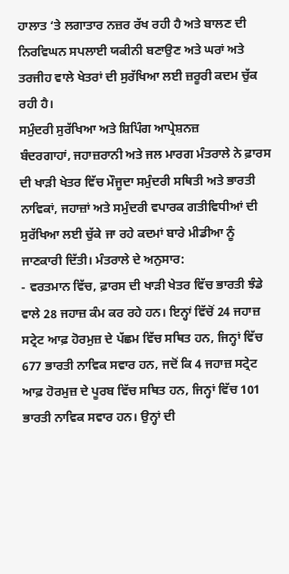ਹਾਲਾਤ ‘ਤੇ ਲਗਾਤਾਰ ਨਜ਼ਰ ਰੱਖ ਰਹੀ ਹੈ ਅਤੇ ਬਾਲਣ ਦੀ ਨਿਰਵਿਘਨ ਸਪਲਾਈ ਯਕੀਨੀ ਬਣਾਉਣ ਅਤੇ ਘਰਾਂ ਅਤੇ ਤਰਜੀਹ ਵਾਲੇ ਖੇਤਰਾਂ ਦੀ ਸੁਰੱਖਿਆ ਲਈ ਜ਼ਰੂਰੀ ਕਦਮ ਚੁੱਕ ਰਹੀ ਹੈ।
ਸਮੁੰਦਰੀ ਸੁਰੱਖਿਆ ਅਤੇ ਸ਼ਿਪਿੰਗ ਆਪ੍ਰੇਸ਼ਨਜ਼
ਬੰਦਰਗਾਹਾਂ, ਜਹਾਜ਼ਰਾਨੀ ਅਤੇ ਜਲ ਮਾਰਗ ਮੰਤਰਾਲੇ ਨੇ ਫ਼ਾਰਸ ਦੀ ਖਾੜੀ ਖੇਤਰ ਵਿੱਚ ਮੌਜੂਦਾ ਸਮੁੰਦਰੀ ਸਥਿਤੀ ਅਤੇ ਭਾਰਤੀ ਨਾਵਿਕਾਂ, ਜਹਾਜ਼ਾਂ ਅਤੇ ਸਮੁੰਦਰੀ ਵਪਾਰਕ ਗਤੀਵਿਧੀਆਂ ਦੀ ਸੁਰੱਖਿਆ ਲਈ ਚੁੱਕੇ ਜਾ ਰਹੇ ਕਦਮਾਂ ਬਾਰੇ ਮੀਡੀਆ ਨੂੰ ਜਾਣਕਾਰੀ ਦਿੱਤੀ। ਮੰਤਰਾਲੇ ਦੇ ਅਨੁਸਾਰ:
- ਵਰਤਮਾਨ ਵਿੱਚ, ਫ਼ਾਰਸ ਦੀ ਖਾੜੀ ਖੇਤਰ ਵਿੱਚ ਭਾਰਤੀ ਝੰਡੇ ਵਾਲੇ 28 ਜਹਾਜ਼ ਕੰਮ ਕਰ ਰਹੇ ਹਨ। ਇਨ੍ਹਾਂ ਵਿੱਚੋਂ 24 ਜਹਾਜ਼ ਸਟ੍ਰੇਟ ਆਫ਼ ਹੋਰਮੁਜ਼ ਦੇ ਪੱਛਮ ਵਿੱਚ ਸਥਿਤ ਹਨ, ਜਿਨ੍ਹਾਂ ਵਿੱਚ 677 ਭਾਰਤੀ ਨਾਵਿਕ ਸਵਾਰ ਹਨ, ਜਦੋਂ ਕਿ 4 ਜਹਾਜ਼ ਸਟ੍ਰੇਟ ਆਫ਼ ਹੋਰਮੁਜ਼ ਦੇ ਪੂਰਬ ਵਿੱਚ ਸਥਿਤ ਹਨ, ਜਿਨ੍ਹਾਂ ਵਿੱਚ 101 ਭਾਰਤੀ ਨਾਵਿਕ ਸਵਾਰ ਹਨ। ਉਨ੍ਹਾਂ ਦੀ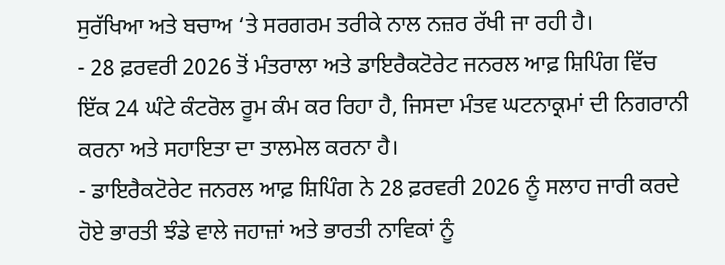ਸੁਰੱਖਿਆ ਅਤੇ ਬਚਾਅ ‘ਤੇ ਸਰਗਰਮ ਤਰੀਕੇ ਨਾਲ ਨਜ਼ਰ ਰੱਖੀ ਜਾ ਰਹੀ ਹੈ।
- 28 ਫ਼ਰਵਰੀ 2026 ਤੋਂ ਮੰਤਰਾਲਾ ਅਤੇ ਡਾਇਰੈਕਟੋਰੇਟ ਜਨਰਲ ਆਫ਼ ਸ਼ਿਪਿੰਗ ਵਿੱਚ ਇੱਕ 24 ਘੰਟੇ ਕੰਟਰੋਲ ਰੂਮ ਕੰਮ ਕਰ ਰਿਹਾ ਹੈ, ਜਿਸਦਾ ਮੰਤਵ ਘਟਨਾਕ੍ਰਮਾਂ ਦੀ ਨਿਗਰਾਨੀ ਕਰਨਾ ਅਤੇ ਸਹਾਇਤਾ ਦਾ ਤਾਲਮੇਲ ਕਰਨਾ ਹੈ।
- ਡਾਇਰੈਕਟੋਰੇਟ ਜਨਰਲ ਆਫ਼ ਸ਼ਿਪਿੰਗ ਨੇ 28 ਫ਼ਰਵਰੀ 2026 ਨੂੰ ਸਲਾਹ ਜਾਰੀ ਕਰਦੇ ਹੋਏ ਭਾਰਤੀ ਝੰਡੇ ਵਾਲੇ ਜਹਾਜ਼ਾਂ ਅਤੇ ਭਾਰਤੀ ਨਾਵਿਕਾਂ ਨੂੰ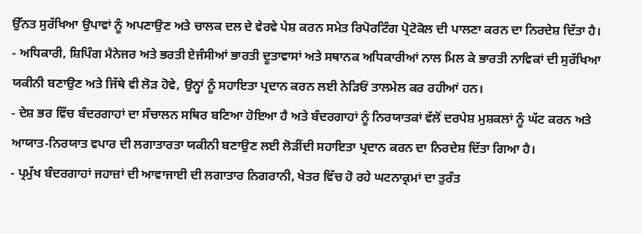ਉੱਨਤ ਸੁਰੱਖਿਆ ਉਪਾਵਾਂ ਨੂੰ ਅਪਣਾਉਣ ਅਤੇ ਚਾਲਕ ਦਲ ਦੇ ਵੇਰਵੇ ਪੇਸ਼ ਕਰਨ ਸਮੇਤ ਰਿਪੋਰਟਿੰਗ ਪ੍ਰੋਟੋਕੋਲ ਦੀ ਪਾਲਣਾ ਕਰਨ ਦਾ ਨਿਰਦੇਸ਼ ਦਿੱਤਾ ਹੈ।
- ਅਧਿਕਾਰੀ, ਸ਼ਿਪਿੰਗ ਮੈਨੇਜਰ ਅਤੇ ਭਰਤੀ ਏਜੰਸੀਆਂ ਭਾਰਤੀ ਦੂਤਾਵਾਸਾਂ ਅਤੇ ਸਥਾਨਕ ਅਧਿਕਾਰੀਆਂ ਨਾਲ ਮਿਲ ਕੇ ਭਾਰਤੀ ਨਾਵਿਕਾਂ ਦੀ ਸੁਰੱਖਿਆ ਯਕੀਨੀ ਬਣਾਉਣ ਅਤੇ ਜਿੱਥੇ ਵੀ ਲੋੜ ਹੋਵੇ, ਉਨ੍ਹਾਂ ਨੂੰ ਸਹਾਇਤਾ ਪ੍ਰਦਾਨ ਕਰਨ ਲਈ ਨੇੜਿਓਂ ਤਾਲਮੇਲ ਕਰ ਰਹੀਆਂ ਹਨ।
- ਦੇਸ਼ ਭਰ ਵਿੱਚ ਬੰਦਰਗਾਹਾਂ ਦਾ ਸੰਚਾਲਨ ਸਥਿਰ ਬਣਿਆ ਹੋਇਆ ਹੈ ਅਤੇ ਬੰਦਰਗਾਹਾਂ ਨੂੰ ਨਿਰਯਾਤਕਾਂ ਵੱਲੋਂ ਦਰਪੇਸ਼ ਮੁਸ਼ਕਲਾਂ ਨੂੰ ਘੱਟ ਕਰਨ ਅਤੇ ਆਯਾਤ-ਨਿਰਯਾਤ ਵਪਾਰ ਦੀ ਲਗਾਤਾਰਤਾ ਯਕੀਨੀ ਬਣਾਉਣ ਲਈ ਲੋੜੀਂਦੀ ਸਹਾਇਤਾ ਪ੍ਰਦਾਨ ਕਰਨ ਦਾ ਨਿਰਦੇਸ਼ ਦਿੱਤਾ ਗਿਆ ਹੈ।
- ਪ੍ਰਮੁੱਖ ਬੰਦਰਗਾਹਾਂ ਜਹਾਜ਼ਾਂ ਦੀ ਆਵਾਜਾਈ ਦੀ ਲਗਾਤਾਰ ਨਿਗਰਾਨੀ, ਖੇਤਰ ਵਿੱਚ ਹੋ ਰਹੇ ਘਟਨਾਕ੍ਰਮਾਂ ਦਾ ਤੁਰੰਤ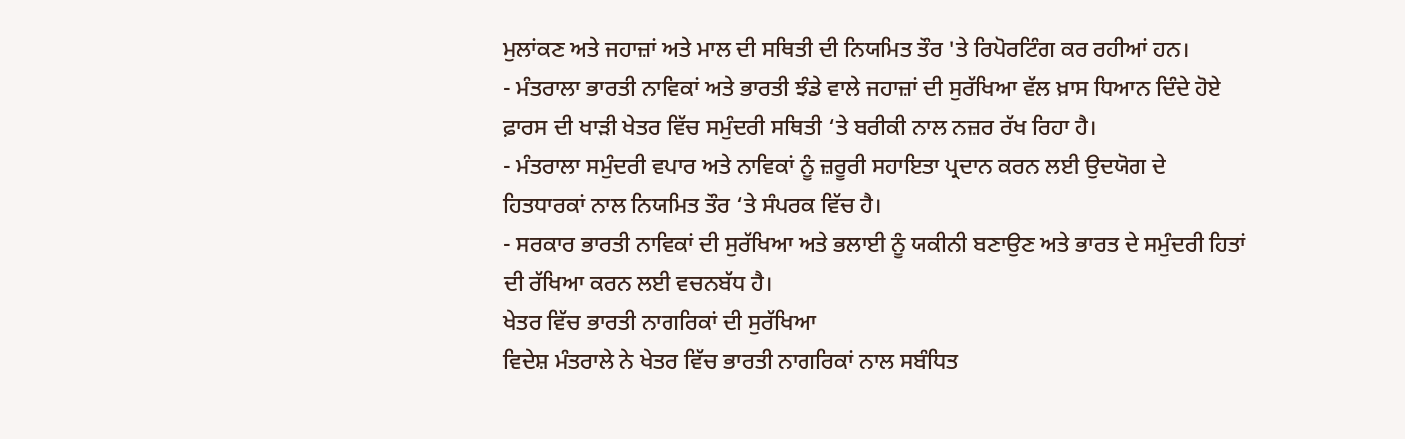ਮੁਲਾਂਕਣ ਅਤੇ ਜਹਾਜ਼ਾਂ ਅਤੇ ਮਾਲ ਦੀ ਸਥਿਤੀ ਦੀ ਨਿਯਮਿਤ ਤੌਰ 'ਤੇ ਰਿਪੋਰਟਿੰਗ ਕਰ ਰਹੀਆਂ ਹਨ।
- ਮੰਤਰਾਲਾ ਭਾਰਤੀ ਨਾਵਿਕਾਂ ਅਤੇ ਭਾਰਤੀ ਝੰਡੇ ਵਾਲੇ ਜਹਾਜ਼ਾਂ ਦੀ ਸੁਰੱਖਿਆ ਵੱਲ ਖ਼ਾਸ ਧਿਆਨ ਦਿੰਦੇ ਹੋਏ ਫ਼ਾਰਸ ਦੀ ਖਾੜੀ ਖੇਤਰ ਵਿੱਚ ਸਮੁੰਦਰੀ ਸਥਿਤੀ ‘ਤੇ ਬਰੀਕੀ ਨਾਲ ਨਜ਼ਰ ਰੱਖ ਰਿਹਾ ਹੈ।
- ਮੰਤਰਾਲਾ ਸਮੁੰਦਰੀ ਵਪਾਰ ਅਤੇ ਨਾਵਿਕਾਂ ਨੂੰ ਜ਼ਰੂਰੀ ਸਹਾਇਤਾ ਪ੍ਰਦਾਨ ਕਰਨ ਲਈ ਉਦਯੋਗ ਦੇ ਹਿਤਧਾਰਕਾਂ ਨਾਲ ਨਿਯਮਿਤ ਤੌਰ ‘ਤੇ ਸੰਪਰਕ ਵਿੱਚ ਹੈ।
- ਸਰਕਾਰ ਭਾਰਤੀ ਨਾਵਿਕਾਂ ਦੀ ਸੁਰੱਖਿਆ ਅਤੇ ਭਲਾਈ ਨੂੰ ਯਕੀਨੀ ਬਣਾਉਣ ਅਤੇ ਭਾਰਤ ਦੇ ਸਮੁੰਦਰੀ ਹਿਤਾਂ ਦੀ ਰੱਖਿਆ ਕਰਨ ਲਈ ਵਚਨਬੱਧ ਹੈ।
ਖੇਤਰ ਵਿੱਚ ਭਾਰਤੀ ਨਾਗਰਿਕਾਂ ਦੀ ਸੁਰੱਖਿਆ
ਵਿਦੇਸ਼ ਮੰਤਰਾਲੇ ਨੇ ਖੇਤਰ ਵਿੱਚ ਭਾਰਤੀ ਨਾਗਰਿਕਾਂ ਨਾਲ ਸਬੰਧਿਤ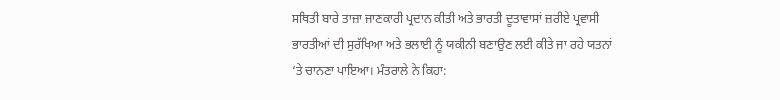ਸਥਿਤੀ ਬਾਰੇ ਤਾਜ਼ਾ ਜਾਣਕਾਰੀ ਪ੍ਰਦਾਨ ਕੀਤੀ ਅਤੇ ਭਾਰਤੀ ਦੂਤਾਵਾਸਾਂ ਜ਼ਰੀਏ ਪ੍ਰਵਾਸੀ ਭਾਰਤੀਆਂ ਦੀ ਸੁਰੱਖਿਆ ਅਤੇ ਭਲਾਈ ਨੂੰ ਯਕੀਨੀ ਬਣਾਉਣ ਲਈ ਕੀਤੇ ਜਾ ਰਹੇ ਯਤਨਾਂ ‘ਤੇ ਚਾਨਣਾ ਪਾਇਆ। ਮੰਤਰਾਲੇ ਨੇ ਕਿਹਾ: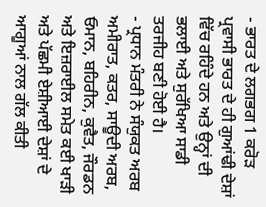- ਭਾਰਤ ਦੇ ਲਗਭਗ 1 ਕਰੋੜ ਪ੍ਰਵਾਸੀ ਭਾਰਤ ਦੇ ਹੀ ਗੁਆਂਢੀ ਦੇਸ਼ਾਂ ਵਿੱਚ ਰਹਿੰਦੇ ਹਨ ਅਤੇ ਉਨ੍ਹਾਂ ਦੀ ਭਲਾਈ ਅਤੇ ਸੁਰੱਖਿਆ ਸਾਡੀ ਤਰਜੀਹ ਬਣੀ ਹੋਈ ਹੈ।
- ਪ੍ਰਧਾਨ ਮੰਤਰੀ ਨੇ ਸੰਯੁਕਤ ਅਰਬ ਅਮੀਰਾਤ, ਕਤਰ, ਸਾਊਦੀ ਅਰਬ, ਓਮਾਨ, ਬਹਿਰੀਨ, ਕੁਵੈਤ, ਜੌਰਡਨ ਅਤੇ ਇਜ਼ਰਾਈਲ ਸਮੇਤ ਕਈ ਖਾੜੀ ਅਤੇ ਪੱਛਮੀ ਏਸ਼ੀਆਈ ਦੇਸ਼ਾਂ ਦੇ ਆਗੂਆਂ ਨਾਲ ਗੱਲ ਕੀਤੀ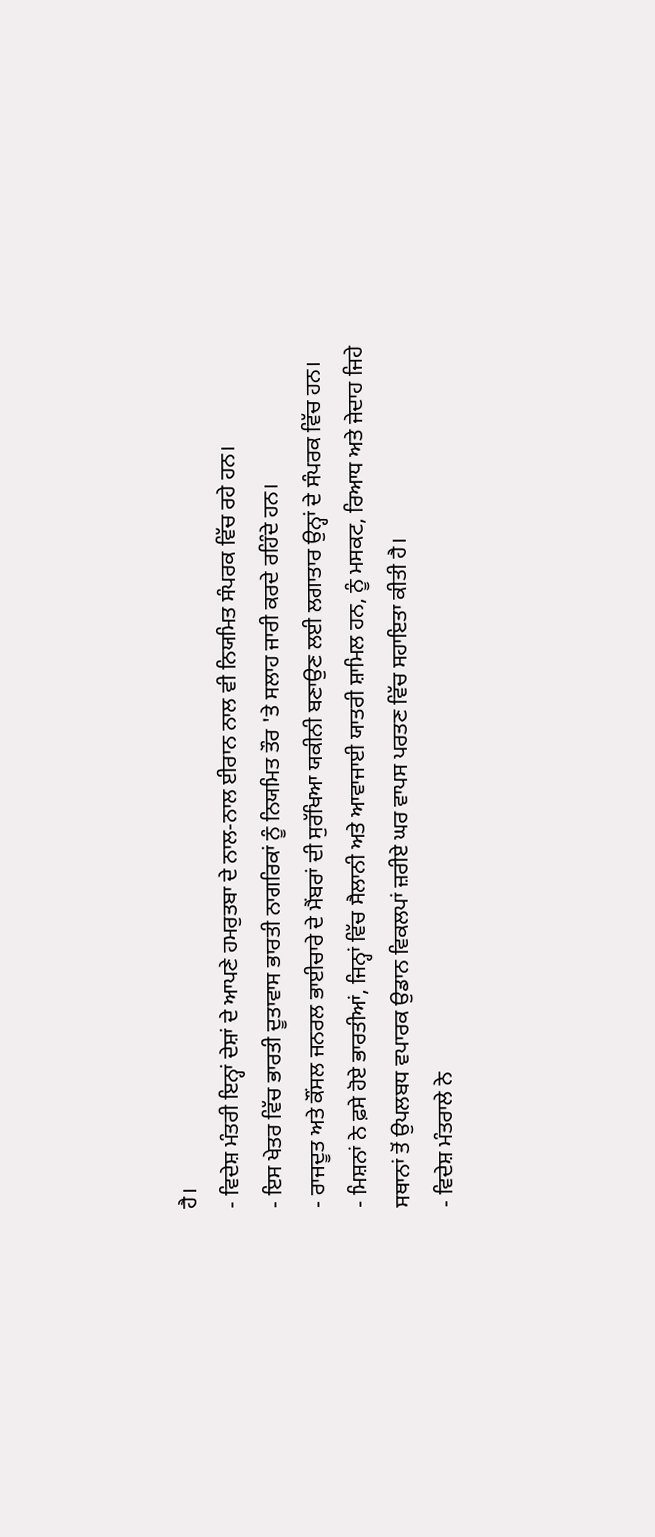ਹੈ।
- ਵਿਦੇਸ਼ ਮੰਤਰੀ ਇਨ੍ਹਾਂ ਦੇਸ਼ਾਂ ਦੇ ਆਪਣੇ ਹਮਰੁਤਬਾ ਦੇ ਨਾਲ-ਨਾਲ ਈਰਾਨ ਨਾਲ ਵੀ ਨਿਯਮਿਤ ਸੰਪਰਕ ਵਿੱਚ ਰਹੇ ਹਨ।
- ਇਸ ਖੇਤਰ ਵਿੱਚ ਭਾਰਤੀ ਦੂਤਾਵਾਸ ਭਾਰਤੀ ਨਾਗਰਿਕਾਂ ਨੂੰ ਨਿਯਮਿਤ ਤੌਰ 'ਤੇ ਸਲਾਹ ਜਾਰੀ ਕਰਦੇ ਰਹਿੰਦੇ ਹਨ।
- ਰਾਜਦੂਤ ਅਤੇ ਕੌਂਸਲ ਜਨਰਲ ਭਾਈਚਾਰੇ ਦੇ ਮੈਂਬਰਾਂ ਦੀ ਸੁਰੱਖਿਆ ਯਕੀਨੀ ਬਣਾਉਣ ਲਈ ਲਗਾਤਾਰ ਉਨ੍ਹਾਂ ਦੇ ਸੰਪਰਕ ਵਿੱਚ ਹਨ।
- ਮਿਸ਼ਨਾਂ ਨੇ ਫ਼ਸੇ ਹੋਏ ਭਾਰਤੀਆਂ, ਜਿਨ੍ਹਾਂ ਵਿੱਚ ਸੈਲਾਨੀ ਅਤੇ ਆਵਾਜਾਈ ਯਾਤਰੀ ਸ਼ਾਮਿਲ ਹਨ, ਨੂੰ ਮਸਕਟ, ਰਿਆਧ ਅਤੇ ਜੇਦਾਹ ਜਿਹੇ ਸਥਾਨਾਂ ਤੋਂ ਉਪਲਬਧ ਵਪਾਰਕ ਉਡਾਨ ਵਿਕਲਪਾਂ ਜ਼ਰੀਏ ਘਰ ਵਾਪਸ ਪਰਤਣ ਵਿੱਚ ਸਹਾਇਤਾ ਕੀਤੀ ਹੈ।
- ਵਿਦੇਸ਼ ਮੰਤਰਾਲੇ ਨੇ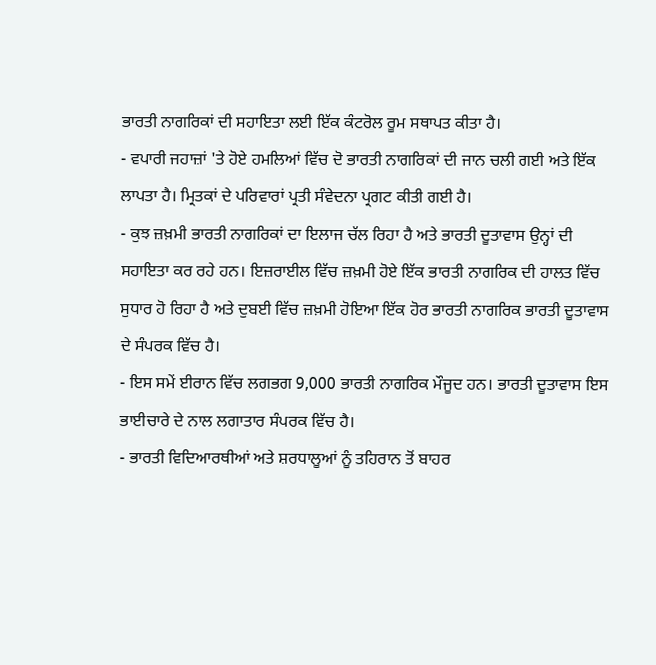ਭਾਰਤੀ ਨਾਗਰਿਕਾਂ ਦੀ ਸਹਾਇਤਾ ਲਈ ਇੱਕ ਕੰਟਰੋਲ ਰੂਮ ਸਥਾਪਤ ਕੀਤਾ ਹੈ।
- ਵਪਾਰੀ ਜਹਾਜ਼ਾਂ 'ਤੇ ਹੋਏ ਹਮਲਿਆਂ ਵਿੱਚ ਦੋ ਭਾਰਤੀ ਨਾਗਰਿਕਾਂ ਦੀ ਜਾਨ ਚਲੀ ਗਈ ਅਤੇ ਇੱਕ ਲਾਪਤਾ ਹੈ। ਮ੍ਰਿਤਕਾਂ ਦੇ ਪਰਿਵਾਰਾਂ ਪ੍ਰਤੀ ਸੰਵੇਦਨਾ ਪ੍ਰਗਟ ਕੀਤੀ ਗਈ ਹੈ।
- ਕੁਝ ਜ਼ਖ਼ਮੀ ਭਾਰਤੀ ਨਾਗਰਿਕਾਂ ਦਾ ਇਲਾਜ ਚੱਲ ਰਿਹਾ ਹੈ ਅਤੇ ਭਾਰਤੀ ਦੂਤਾਵਾਸ ਉਨ੍ਹਾਂ ਦੀ ਸਹਾਇਤਾ ਕਰ ਰਹੇ ਹਨ। ਇਜ਼ਰਾਈਲ ਵਿੱਚ ਜ਼ਖ਼ਮੀ ਹੋਏ ਇੱਕ ਭਾਰਤੀ ਨਾਗਰਿਕ ਦੀ ਹਾਲਤ ਵਿੱਚ ਸੁਧਾਰ ਹੋ ਰਿਹਾ ਹੈ ਅਤੇ ਦੁਬਈ ਵਿੱਚ ਜ਼ਖ਼ਮੀ ਹੋਇਆ ਇੱਕ ਹੋਰ ਭਾਰਤੀ ਨਾਗਰਿਕ ਭਾਰਤੀ ਦੂਤਾਵਾਸ ਦੇ ਸੰਪਰਕ ਵਿੱਚ ਹੈ।
- ਇਸ ਸਮੇਂ ਈਰਾਨ ਵਿੱਚ ਲਗਭਗ 9,000 ਭਾਰਤੀ ਨਾਗਰਿਕ ਮੌਜੂਦ ਹਨ। ਭਾਰਤੀ ਦੂਤਾਵਾਸ ਇਸ ਭਾਈਚਾਰੇ ਦੇ ਨਾਲ ਲਗਾਤਾਰ ਸੰਪਰਕ ਵਿੱਚ ਹੈ।
- ਭਾਰਤੀ ਵਿਦਿਆਰਥੀਆਂ ਅਤੇ ਸ਼ਰਧਾਲੂਆਂ ਨੂੰ ਤਹਿਰਾਨ ਤੋਂ ਬਾਹਰ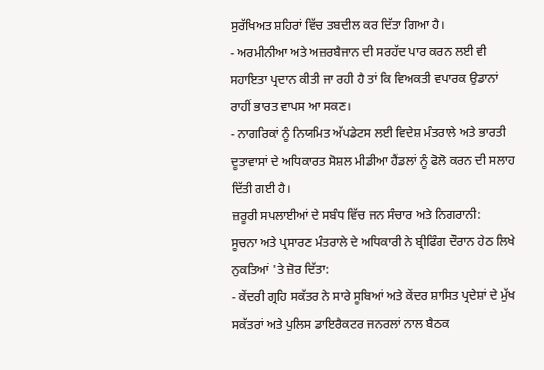ਸੁਰੱਖਿਅਤ ਸ਼ਹਿਰਾਂ ਵਿੱਚ ਤਬਦੀਲ ਕਰ ਦਿੱਤਾ ਗਿਆ ਹੈ।
- ਅਰਮੀਨੀਆ ਅਤੇ ਅਜ਼ਰਬੈਜਾਨ ਦੀ ਸਰਹੱਦ ਪਾਰ ਕਰਨ ਲਈ ਵੀ ਸਹਾਇਤਾ ਪ੍ਰਦਾਨ ਕੀਤੀ ਜਾ ਰਹੀ ਹੈ ਤਾਂ ਕਿ ਵਿਅਕਤੀ ਵਪਾਰਕ ਉਡਾਨਾਂ ਰਾਹੀਂ ਭਾਰਤ ਵਾਪਸ ਆ ਸਕਣ।
- ਨਾਗਰਿਕਾਂ ਨੂੰ ਨਿਯਮਿਤ ਅੱਪਡੇਟਸ ਲਈ ਵਿਦੇਸ਼ ਮੰਤਰਾਲੇ ਅਤੇ ਭਾਰਤੀ ਦੂਤਾਵਾਸਾਂ ਦੇ ਅਧਿਕਾਰਤ ਸੋਸ਼ਲ ਮੀਡੀਆ ਹੈਂਡਲਾਂ ਨੂੰ ਫੋਲੋ ਕਰਨ ਦੀ ਸਲਾਹ ਦਿੱਤੀ ਗਈ ਹੈ।
ਜ਼ਰੂਰੀ ਸਪਲਾਈਆਂ ਦੇ ਸਬੰਧ ਵਿੱਚ ਜਨ ਸੰਚਾਰ ਅਤੇ ਨਿਗਰਾਨੀ:
ਸੂਚਨਾ ਅਤੇ ਪ੍ਰਸਾਰਣ ਮੰਤਰਾਲੇ ਦੇ ਅਧਿਕਾਰੀ ਨੇ ਬ੍ਰੀਫਿੰਗ ਦੌਰਾਨ ਹੇਠ ਲਿਖੇ ਨੁਕਤਿਆਂ 'ਤੇ ਜ਼ੋਰ ਦਿੱਤਾ:
- ਕੇਂਦਰੀ ਗ੍ਰਹਿ ਸਕੱਤਰ ਨੇ ਸਾਰੇ ਸੂਬਿਆਂ ਅਤੇ ਕੇਂਦਰ ਸ਼ਾਸਿਤ ਪ੍ਰਦੇਸ਼ਾਂ ਦੇ ਮੁੱਖ ਸਕੱਤਰਾਂ ਅਤੇ ਪੁਲਿਸ ਡਾਇਰੈਕਟਰ ਜਨਰਲਾਂ ਨਾਲ ਬੈਠਕ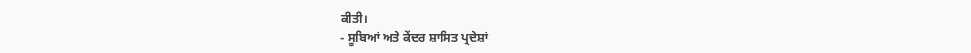ਕੀਤੀ।
- ਸੂਬਿਆਂ ਅਤੇ ਕੇਂਦਰ ਸ਼ਾਸਿਤ ਪ੍ਰਦੇਸ਼ਾਂ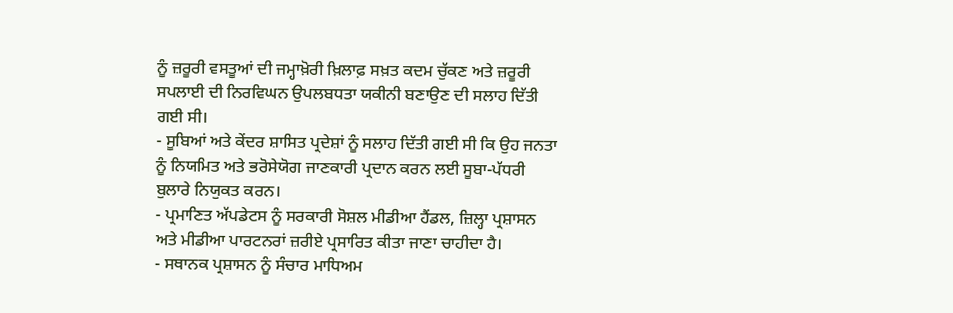ਨੂੰ ਜ਼ਰੂਰੀ ਵਸਤੂਆਂ ਦੀ ਜਮ੍ਹਾਖ਼ੋਰੀ ਖ਼ਿਲਾਫ਼ ਸਖ਼ਤ ਕਦਮ ਚੁੱਕਣ ਅਤੇ ਜ਼ਰੂਰੀ ਸਪਲਾਈ ਦੀ ਨਿਰਵਿਘਨ ਉਪਲਬਧਤਾ ਯਕੀਨੀ ਬਣਾਉਣ ਦੀ ਸਲਾਹ ਦਿੱਤੀ ਗਈ ਸੀ।
- ਸੂਬਿਆਂ ਅਤੇ ਕੇਂਦਰ ਸ਼ਾਸਿਤ ਪ੍ਰਦੇਸ਼ਾਂ ਨੂੰ ਸਲਾਹ ਦਿੱਤੀ ਗਈ ਸੀ ਕਿ ਉਹ ਜਨਤਾ ਨੂੰ ਨਿਯਮਿਤ ਅਤੇ ਭਰੋਸੇਯੋਗ ਜਾਣਕਾਰੀ ਪ੍ਰਦਾਨ ਕਰਨ ਲਈ ਸੂਬਾ-ਪੱਧਰੀ ਬੁਲਾਰੇ ਨਿਯੁਕਤ ਕਰਨ।
- ਪ੍ਰਮਾਣਿਤ ਅੱਪਡੇਟਸ ਨੂੰ ਸਰਕਾਰੀ ਸੋਸ਼ਲ ਮੀਡੀਆ ਹੈਂਡਲ, ਜ਼ਿਲ੍ਹਾ ਪ੍ਰਸ਼ਾਸਨ ਅਤੇ ਮੀਡੀਆ ਪਾਰਟਨਰਾਂ ਜ਼ਰੀਏ ਪ੍ਰਸਾਰਿਤ ਕੀਤਾ ਜਾਣਾ ਚਾਹੀਦਾ ਹੈ।
- ਸਥਾਨਕ ਪ੍ਰਸ਼ਾਸਨ ਨੂੰ ਸੰਚਾਰ ਮਾਧਿਅਮ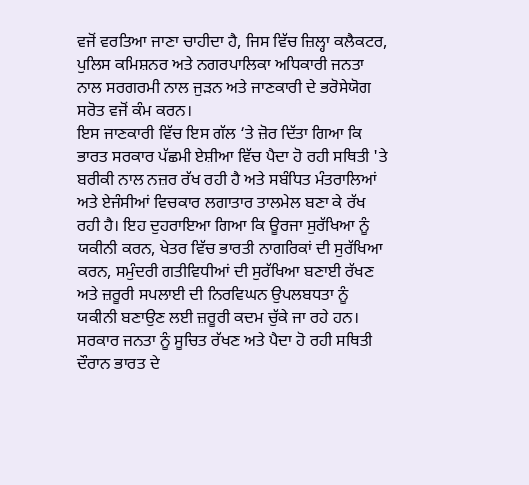ਵਜੋਂ ਵਰਤਿਆ ਜਾਣਾ ਚਾਹੀਦਾ ਹੈ, ਜਿਸ ਵਿੱਚ ਜ਼ਿਲ੍ਹਾ ਕਲੈਕਟਰ, ਪੁਲਿਸ ਕਮਿਸ਼ਨਰ ਅਤੇ ਨਗਰਪਾਲਿਕਾ ਅਧਿਕਾਰੀ ਜਨਤਾ ਨਾਲ ਸਰਗਰਮੀ ਨਾਲ ਜੁੜਨ ਅਤੇ ਜਾਣਕਾਰੀ ਦੇ ਭਰੋਸੇਯੋਗ ਸਰੋਤ ਵਜੋਂ ਕੰਮ ਕਰਨ।
ਇਸ ਜਾਣਕਾਰੀ ਵਿੱਚ ਇਸ ਗੱਲ ‘ਤੇ ਜ਼ੋਰ ਦਿੱਤਾ ਗਿਆ ਕਿ ਭਾਰਤ ਸਰਕਾਰ ਪੱਛਮੀ ਏਸ਼ੀਆ ਵਿੱਚ ਪੈਦਾ ਹੋ ਰਹੀ ਸਥਿਤੀ 'ਤੇ ਬਰੀਕੀ ਨਾਲ ਨਜ਼ਰ ਰੱਖ ਰਹੀ ਹੈ ਅਤੇ ਸਬੰਧਿਤ ਮੰਤਰਾਲਿਆਂ ਅਤੇ ਏਜੰਸੀਆਂ ਵਿਚਕਾਰ ਲਗਾਤਾਰ ਤਾਲਮੇਲ ਬਣਾ ਕੇ ਰੱਖ ਰਹੀ ਹੈ। ਇਹ ਦੁਹਰਾਇਆ ਗਿਆ ਕਿ ਊਰਜਾ ਸੁਰੱਖਿਆ ਨੂੰ ਯਕੀਨੀ ਕਰਨ, ਖੇਤਰ ਵਿੱਚ ਭਾਰਤੀ ਨਾਗਰਿਕਾਂ ਦੀ ਸੁਰੱਖਿਆ ਕਰਨ, ਸਮੁੰਦਰੀ ਗਤੀਵਿਧੀਆਂ ਦੀ ਸੁਰੱਖਿਆ ਬਣਾਈ ਰੱਖਣ ਅਤੇ ਜ਼ਰੂਰੀ ਸਪਲਾਈ ਦੀ ਨਿਰਵਿਘਨ ਉਪਲਬਧਤਾ ਨੂੰ ਯਕੀਨੀ ਬਣਾਉਣ ਲਈ ਜ਼ਰੂਰੀ ਕਦਮ ਚੁੱਕੇ ਜਾ ਰਹੇ ਹਨ। ਸਰਕਾਰ ਜਨਤਾ ਨੂੰ ਸੂਚਿਤ ਰੱਖਣ ਅਤੇ ਪੈਦਾ ਹੋ ਰਹੀ ਸਥਿਤੀ ਦੌਰਾਨ ਭਾਰਤ ਦੇ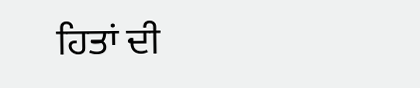ਹਿਤਾਂ ਦੀ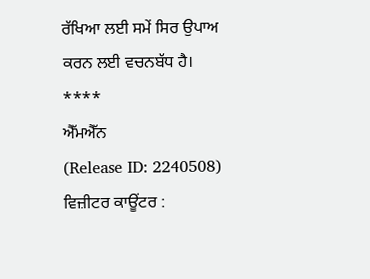ਰੱਖਿਆ ਲਈ ਸਮੇਂ ਸਿਰ ਉਪਾਅ ਕਰਨ ਲਈ ਵਚਨਬੱਧ ਹੈ।
****
ਐੱਮਐੱਨ
(Release ID: 2240508)
ਵਿਜ਼ੀਟਰ ਕਾਊਂਟਰ :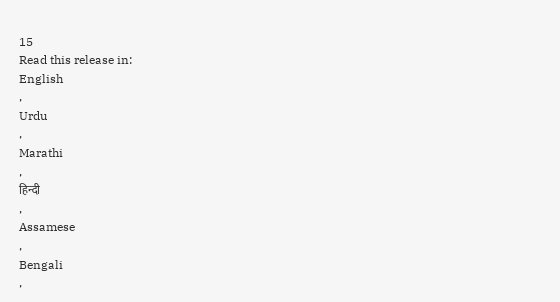15
Read this release in:
English
,
Urdu
,
Marathi
,
हिन्दी
,
Assamese
,
Bengali
,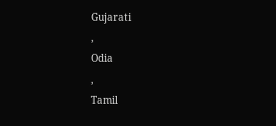Gujarati
,
Odia
,
Tamil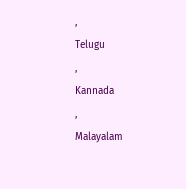,
Telugu
,
Kannada
,
Malayalam